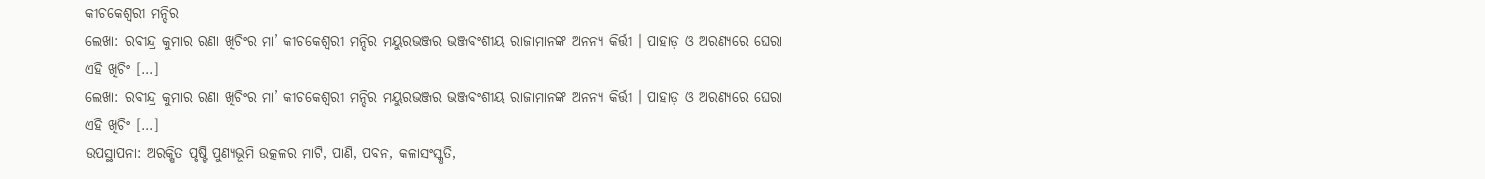କୀଚକେଶ୍ଵରୀ ମନ୍ଦିର
ଲେଖା: ରବୀନ୍ଦ୍ର କୁମାର ରଣା ଖିଚିଂର ମା’ କୀଚକେଶ୍ଵରୀ ମନ୍ଦିର ମୟୁରଭଞ୍ଜର ଭଞ୍ଜବଂଶୀୟ ରାଜାମାନଙ୍କ ଅନନ୍ୟ କିର୍ତ୍ତୀ । ପାହାଡ଼ ଓ ଅରଣ୍ୟରେ ଘେରା ଏହି ଖିଚିଂ […]
ଲେଖା: ରବୀନ୍ଦ୍ର କୁମାର ରଣା ଖିଚିଂର ମା’ କୀଚକେଶ୍ଵରୀ ମନ୍ଦିର ମୟୁରଭଞ୍ଜର ଭଞ୍ଜବଂଶୀୟ ରାଜାମାନଙ୍କ ଅନନ୍ୟ କିର୍ତ୍ତୀ । ପାହାଡ଼ ଓ ଅରଣ୍ୟରେ ଘେରା ଏହି ଖିଚିଂ […]
ଉପସ୍ଥାପନା: ଅରକ୍ଷିତ ପୃଷ୍ଟି ପୁଣ୍ୟଭୂମି ଉତ୍କଳର ମାଟି, ପାଣି, ପବନ, କଳାସଂସ୍କୃତି,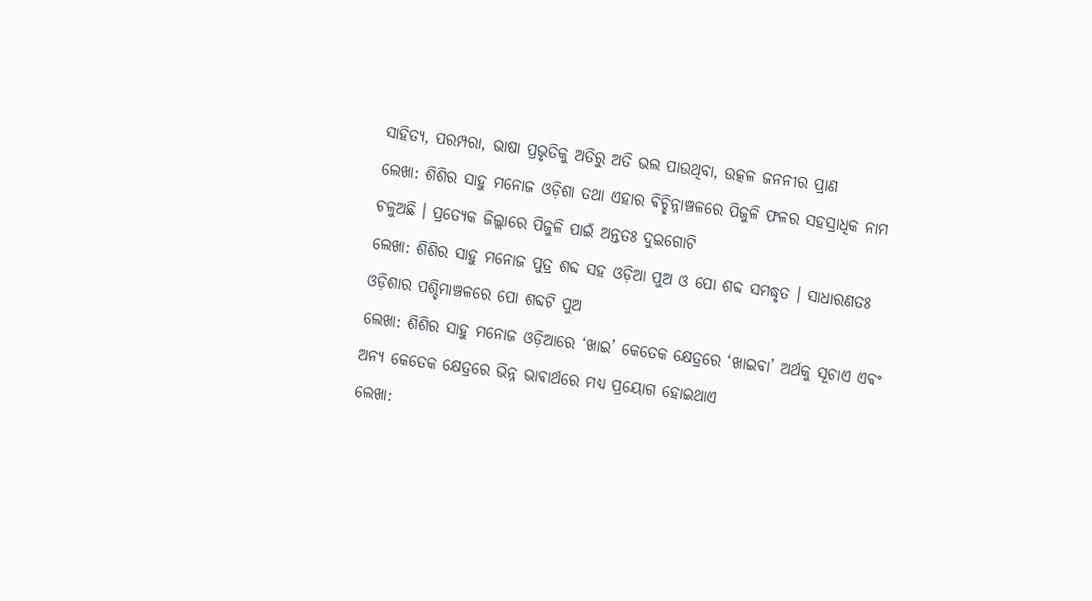ସାହିତ୍ୟ, ପରମ୍ପରା, ଭାଷା ପ୍ରଭୃତିକୁ ଅତିରୁ ଅତି ଭଲ ପାଉଥିବା, ଉତ୍କଳ ଜନନୀର ପ୍ରାଣ
ଲେଖା: ଶିଶିର ସାହୁ ମନୋଜ ଓଡ଼ିଶା ତଥା ଏହାର ଵିଚ୍ଛିନ୍ନାଞ୍ଚଳରେ ପିଜୁଳି ଫଳର ସହସ୍ରାଧିକ ନାମ ଚଳୁଅଛି । ପ୍ରତ୍ୟେକ ଜିଲ୍ଲାରେ ପିଜୁଳି ପାଇଁ ଅନ୍ତତଃ ଦୁଇଗୋଟି
ଲେଖା: ଶିଶିର ସାହୁ ମନୋଜ ପୁତ୍ର ଶବ୍ଦ ସହ ଓଡ଼ିଆ ପୁଅ ଓ ପୋ ଶବ୍ଦ ସମଦ୍ଧୃତ । ସାଧାରଣତଃ ଓଡ଼ିଶାର ପଶ୍ଚିମାଞ୍ଚଳରେ ପୋ ଶବ୍ଦଟି ପୁଅ
ଲେଖା: ଶିଶିର ସାହୁ ମନୋଜ ଓଡ଼ିଆରେ ‘ଖାଇ’ କେତେକ କ୍ଷେତ୍ରରେ ‘ଖାଇବା’ ଅର୍ଥକୁ ସୂଚାଏ ଏଵଂ ଅନ୍ୟ କେତେକ କ୍ଷେତ୍ରରେ ଭିନ୍ନ ଭାଵାର୍ଥରେ ମଧ୍ୟ ପ୍ରୟୋଗ ହୋଇଥାଏ
ଲେଖା: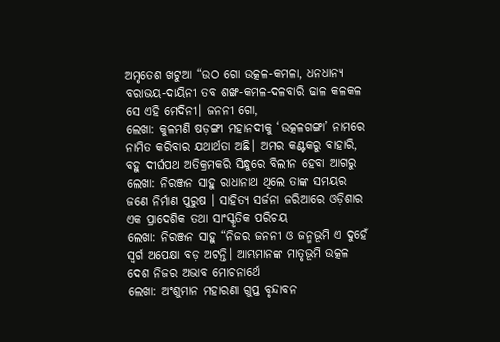ଅମୃତେଶ ଖଟୁଆ “ଉଠ ଗୋ ଉତ୍କଳ-କମଳା, ଧନଧାନ୍ୟ ବରାଭୟ-ଦାୟିନୀ ତବ ଶଙ୍ଖ-କମଳ-ଦଳବାରି ଢାଳ କଳକଳ ସେ ଏହି ମେଦିନୀ। ଜନନୀ ଗୋ,
ଲେଖା: କୁଳମଣି ଷଡ଼ଙ୍ଗୀ ମହାନଦୀକୁ ‘ଉତ୍କଳଗଙ୍ଗା’ ନାମରେ ନାମିତ କରିବାର ଯଥାର୍ଥତା ଅଛି। ଅମର କଣ୍ଟକରୁ ବାହାରି, ବହୁ ଦୀର୍ଘପଥ ଅତିକ୍ରମକରି ସିନ୍ଧୁରେ ବିଲୀନ ହେବା ଆଗରୁ
ଲେଖା: ନିରଞ୍ଜନ ସାହୁ ରାଧାନାଥ ଥିଲେ ତାଙ୍କ ସମୟର ଜଣେ ନିର୍ମାଣ ପୁରୁଷ । ସାହିତ୍ୟ ସର୍ଜନା ଜରିଆରେ ଓଡ଼ିଶାର ଏକ ପ୍ରାଦେଶିକ ତଥା ସାଂସ୍କୃତିକ ପରିଚୟ
ଲେଖା: ନିରଞ୍ଜନ ସାହୁ “ନିଜର ଜନନୀ ଓ ଜନ୍ମଭୂମି ଏ ଦୁହେଁ ସ୍ଵର୍ଗ ଅପେକ୍ଷା ବଡ଼ ଅଟନ୍ତି। ଆମ୍ଭମାନଙ୍କ ମାତୃଭୂମି ଉତ୍କଳ ଦେଶ ନିଜର ଅଭାବ ମୋଚନାର୍ଥେ
ଲେଖା: ଅଂଶୁମାନ ମହାରଣା ଗୁପ୍ତ ବୃନ୍ଦାବନ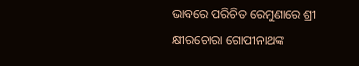ଭାବରେ ପରିଚିତ ରେମୁଣାରେ ଶ୍ରୀ କ୍ଷୀରଚୋରା ଗୋପୀନାଥଙ୍କ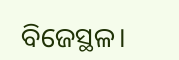ବିଜେସ୍ଥଳ।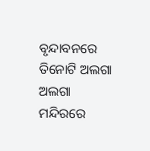ବୃନ୍ଦାବନରେ ତିନୋଟି ଅଲଗା ଅଲଗା ମନ୍ଦିରରେ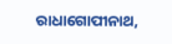ରାଧାଗୋପୀନାଥ,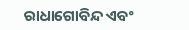ରାଧାଗୋବିନ୍ଦ ଏବଂ